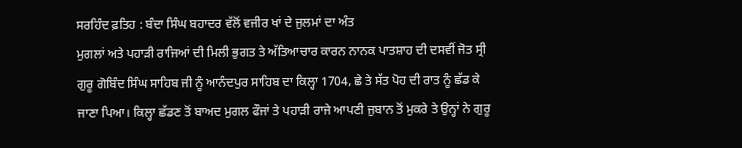ਸਰਹਿੰਦ ਫ਼ਤਿਹ : ਬੰਦਾ ਸਿੰਘ ਬਹਾਦਰ ਵੱਲੋਂ ਵਜੀਰ ਖਾਂ ਦੇ ਜੁਲਮਾਂ ਦਾ ਅੰਤ
ਮੁਗਲਾਂ ਅਤੇ ਪਹਾੜੀ ਰਾਜਿਆਂ ਦੀ ਮਿਲੀ ਭੁਗਤ ਤੇ ਅੱਤਿਆਚਾਰ ਕਾਰਨ ਨਾਨਕ ਪਾਤਸ਼ਾਹ ਦੀ ਦਸਵੀਂ ਜੋਤ ਸ੍ਰੀ ਗੁਰੂ ਗੋਬਿੰਦ ਸਿੰਘ ਸਾਹਿਬ ਜੀ ਨੂੰ ਆਨੰਦਪੁਰ ਸਾਹਿਬ ਦਾ ਕਿਲ੍ਹਾ 1704, ਛੇ ਤੇ ਸੱਤ ਪੋਹ ਦੀ ਰਾਤ ਨੂੰ ਛੱਡ ਕੇ ਜਾਣਾ ਪਿਆ। ਕਿਲ੍ਹਾ ਛੱਡਣ ਤੋਂ ਬਾਅਦ ਮੁਗਲ ਫੌਜਾਂ ਤੇ ਪਹਾੜੀ ਰਾਜੇ ਆਪਣੀ ਜੁਬਾਨ ਤੋਂ ਮੁਕਰੇ ਤੇ ਉਨ੍ਹਾਂ ਨੇ ਗੁਰੂ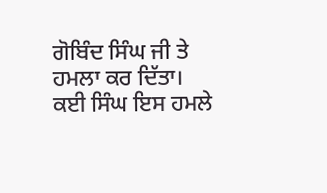ਗੋਬਿੰਦ ਸਿੰਘ ਜੀ ਤੇ ਹਮਲਾ ਕਰ ਦਿੱਤਾ। ਕਈ ਸਿੰਘ ਇਸ ਹਮਲੇ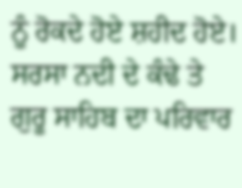ਨੂੰ ਰੋਕਦੇ ਹੋਏ ਸ਼ਹੀਦ ਹੋਏ। ਸਰਸਾ ਨਦੀ ਦੇ ਕੰਢੇ ਤੇ ਗੁਰੂ ਸਾਹਿਬ ਦਾ ਪਰਿਵਾਰ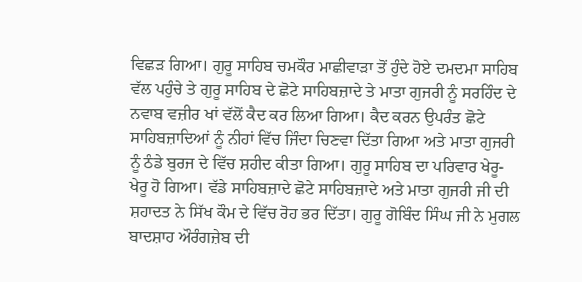ਵਿਛੜ ਗਿਆ। ਗੁਰੂ ਸਾਹਿਬ ਚਮਕੌਰ ਮਾਛੀਵਾੜਾ ਤੋਂ ਹੁੰਦੇ ਹੋਏ ਦਮਦਮਾ ਸਾਹਿਬ ਵੱਲ ਪਹੁੰਚੇ ਤੇ ਗੁਰੂ ਸਾਹਿਬ ਦੇ ਛੋਟੇ ਸਾਹਿਬਜ਼ਾਦੇ ਤੇ ਮਾਤਾ ਗੁਜਰੀ ਨੂੰ ਸਰਹਿੰਦ ਦੇ ਨਵਾਬ ਵਜ਼ੀਰ ਖਾਂ ਵੱਲੋਂ ਕੈਦ ਕਰ ਲਿਆ ਗਿਆ। ਕੈਦ ਕਰਨ ਉਪਰੰਤ ਛੋਟੇ ਸਾਹਿਬਜ਼ਾਦਿਆਂ ਨੂੰ ਨੀਹਾਂ ਵਿੱਚ ਜਿੰਦਾ ਚਿਣਵਾ ਦਿੱਤਾ ਗਿਆ ਅਤੇ ਮਾਤਾ ਗੁਜਰੀ ਨੂੰ ਠੰਡੇ ਬੁਰਜ ਦੇ ਵਿੱਚ ਸ਼ਹੀਦ ਕੀਤਾ ਗਿਆ। ਗੁਰੂ ਸਾਹਿਬ ਦਾ ਪਰਿਵਾਰ ਖੇਰੂ-ਖੇਰੂ ਹੋ ਗਿਆ। ਵੱਡੇ ਸਾਹਿਬਜ਼ਾਦੇ ਛੋਟੇ ਸਾਹਿਬਜ਼ਾਦੇ ਅਤੇ ਮਾਤਾ ਗੁਜਰੀ ਜੀ ਦੀ ਸ਼ਹਾਦਤ ਨੇ ਸਿੱਖ ਕੌਮ ਦੇ ਵਿੱਚ ਰੋਹ ਭਰ ਦਿੱਤਾ। ਗੁਰੂ ਗੋਬਿੰਦ ਸਿੰਘ ਜੀ ਨੇ ਮੁਗਲ ਬਾਦਸ਼ਾਹ ਔਰੰਗਜ਼ੇਬ ਦੀ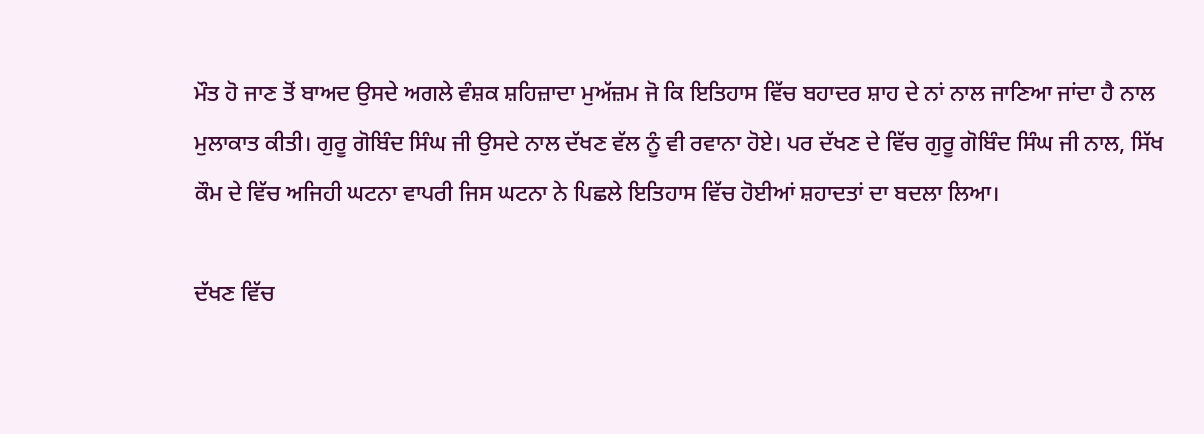ਮੌਤ ਹੋ ਜਾਣ ਤੋਂ ਬਾਅਦ ਉਸਦੇ ਅਗਲੇ ਵੰਸ਼ਕ ਸ਼ਹਿਜ਼ਾਦਾ ਮੁਅੱਜ਼ਮ ਜੋ ਕਿ ਇਤਿਹਾਸ ਵਿੱਚ ਬਹਾਦਰ ਸ਼ਾਹ ਦੇ ਨਾਂ ਨਾਲ ਜਾਣਿਆ ਜਾਂਦਾ ਹੈ ਨਾਲ ਮੁਲਾਕਾਤ ਕੀਤੀ। ਗੁਰੂ ਗੋਬਿੰਦ ਸਿੰਘ ਜੀ ਉਸਦੇ ਨਾਲ ਦੱਖਣ ਵੱਲ ਨੂੰ ਵੀ ਰਵਾਨਾ ਹੋਏ। ਪਰ ਦੱਖਣ ਦੇ ਵਿੱਚ ਗੁਰੂ ਗੋਬਿੰਦ ਸਿੰਘ ਜੀ ਨਾਲ, ਸਿੱਖ ਕੌਮ ਦੇ ਵਿੱਚ ਅਜਿਹੀ ਘਟਨਾ ਵਾਪਰੀ ਜਿਸ ਘਟਨਾ ਨੇ ਪਿਛਲੇ ਇਤਿਹਾਸ ਵਿੱਚ ਹੋਈਆਂ ਸ਼ਹਾਦਤਾਂ ਦਾ ਬਦਲਾ ਲਿਆ।

ਦੱਖਣ ਵਿੱਚ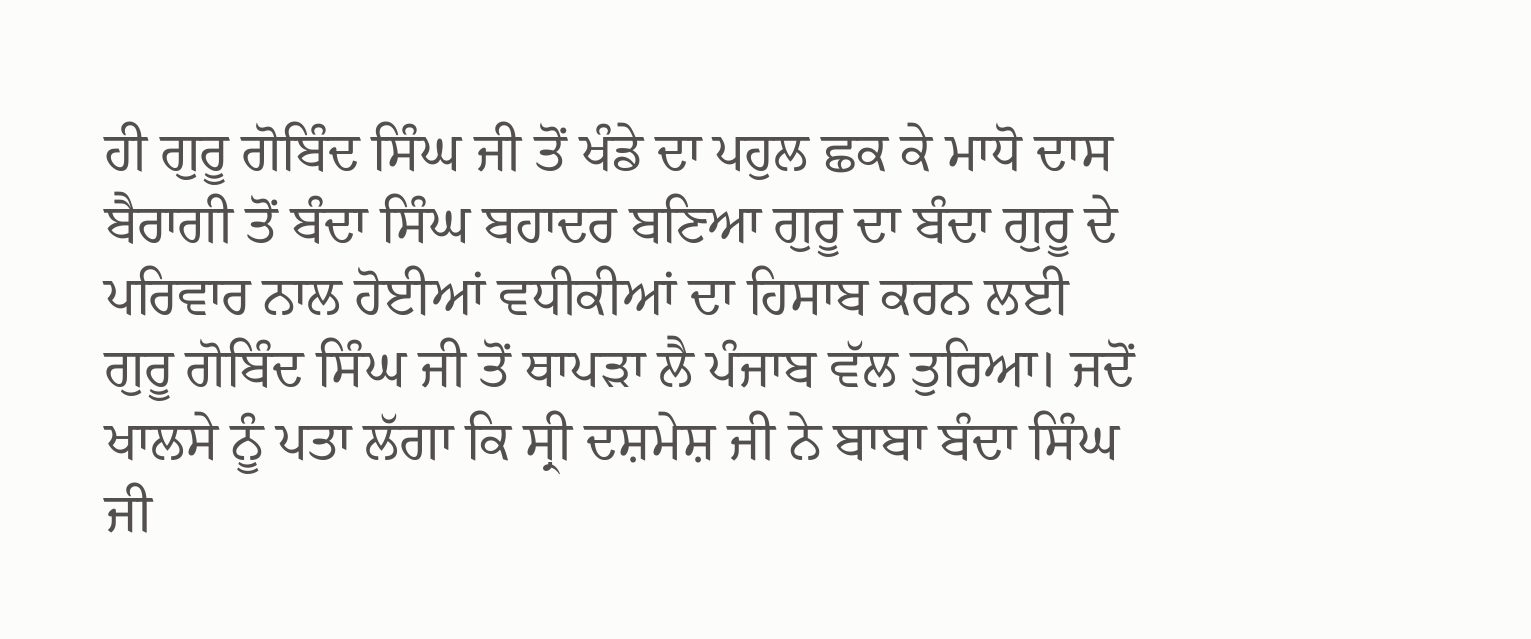ਹੀ ਗੁਰੂ ਗੋਬਿੰਦ ਸਿੰਘ ਜੀ ਤੋਂ ਖੰਡੇ ਦਾ ਪਹੁਲ ਛਕ ਕੇ ਮਾਧੋ ਦਾਸ ਬੈਰਾਗੀ ਤੋਂ ਬੰਦਾ ਸਿੰਘ ਬਹਾਦਰ ਬਣਿਆ ਗੁਰੂ ਦਾ ਬੰਦਾ ਗੁਰੂ ਦੇ ਪਰਿਵਾਰ ਨਾਲ ਹੋਈਆਂ ਵਧੀਕੀਆਂ ਦਾ ਹਿਸਾਬ ਕਰਨ ਲਈ ਗੁਰੂ ਗੋਬਿੰਦ ਸਿੰਘ ਜੀ ਤੋਂ ਥਾਪੜਾ ਲੈ ਪੰਜਾਬ ਵੱਲ ਤੁਰਿਆ। ਜਦੋਂ ਖਾਲਸੇ ਨੂੰ ਪਤਾ ਲੱਗਾ ਕਿ ਸ੍ਰੀ ਦਸ਼ਮੇਸ਼ ਜੀ ਨੇ ਬਾਬਾ ਬੰਦਾ ਸਿੰਘ ਜੀ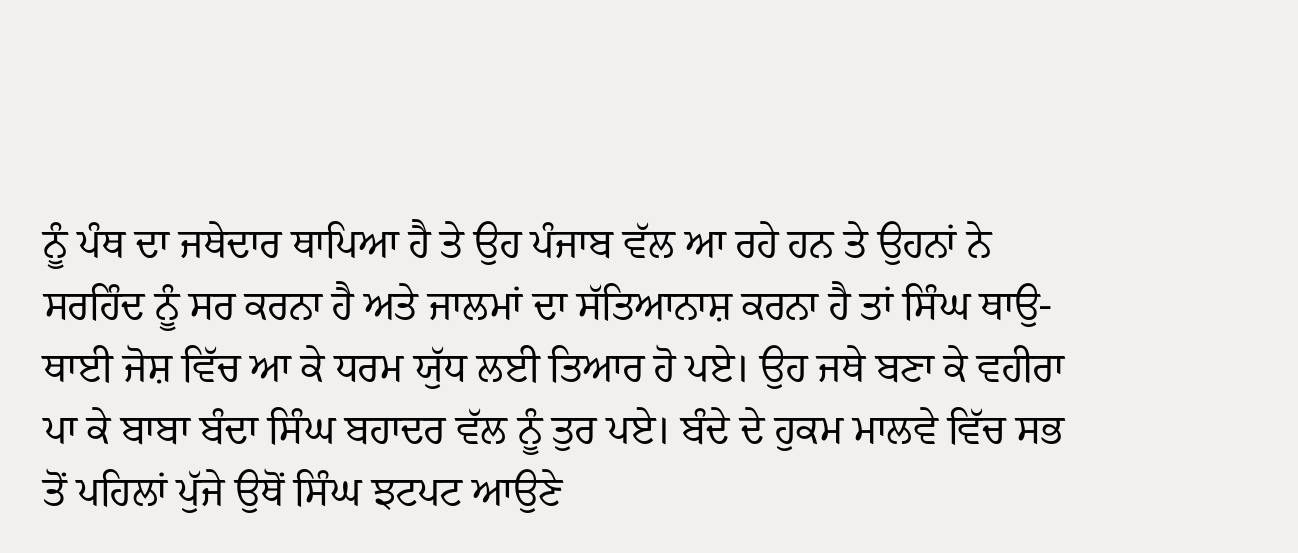ਨੂੰ ਪੰਥ ਦਾ ਜਥੇਦਾਰ ਥਾਪਿਆ ਹੈ ਤੇ ਉਹ ਪੰਜਾਬ ਵੱਲ ਆ ਰਹੇ ਹਨ ਤੇ ਉਹਨਾਂ ਨੇ ਸਰਹਿੰਦ ਨੂੰ ਸਰ ਕਰਨਾ ਹੈ ਅਤੇ ਜਾਲਮਾਂ ਦਾ ਸੱਤਿਆਨਾਸ਼ ਕਰਨਾ ਹੈ ਤਾਂ ਸਿੰਘ ਥਾਉ-ਥਾਈ ਜੋਸ਼ ਵਿੱਚ ਆ ਕੇ ਧਰਮ ਯੁੱਧ ਲਈ ਤਿਆਰ ਹੋ ਪਏ। ਉਹ ਜਥੇ ਬਣਾ ਕੇ ਵਹੀਰਾ ਪਾ ਕੇ ਬਾਬਾ ਬੰਦਾ ਸਿੰਘ ਬਹਾਦਰ ਵੱਲ ਨੂੰ ਤੁਰ ਪਏ। ਬੰਦੇ ਦੇ ਹੁਕਮ ਮਾਲਵੇ ਵਿੱਚ ਸਭ ਤੋਂ ਪਹਿਲਾਂ ਪੁੱਜੇ ਉਥੋਂ ਸਿੰਘ ਝਟਪਟ ਆਉਣੇ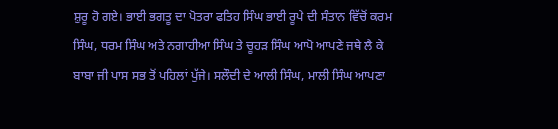ਸ਼ੁਰੂ ਹੋ ਗਏ। ਭਾਈ ਭਗਤੂ ਦਾ ਪੋਤਰਾ ਫਤਿਹ ਸਿੰਘ ਭਾਈ ਰੂਪੇ ਦੀ ਸੰਤਾਨ ਵਿੱਚੋਂ ਕਰਮ ਸਿੰਘ, ਧਰਮ ਸਿੰਘ ਅਤੇ ਨਗਾਹੀਆ ਸਿੰਘ ਤੇ ਚੂਹੜ ਸਿੰਘ ਆਪੋ ਆਪਣੇ ਜਥੇ ਲੈ ਕੇ ਬਾਬਾ ਜੀ ਪਾਸ ਸਭ ਤੋਂ ਪਹਿਲਾਂ ਪੁੱਜੇ। ਸਲੌਦੀ ਦੇ ਆਲੀ ਸਿੰਘ, ਮਾਲੀ ਸਿੰਘ ਆਪਣਾ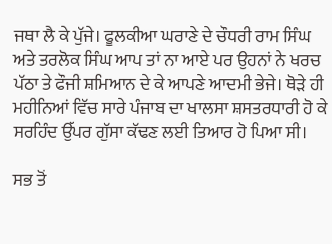ਜਥਾ ਲੈ ਕੇ ਪੁੱਜੇ। ਫੂਲਕੀਆ ਘਰਾਣੇ ਦੇ ਚੌਧਰੀ ਰਾਮ ਸਿੰਘ ਅਤੇ ਤਰਲੋਕ ਸਿੰਘ ਆਪ ਤਾਂ ਨਾ ਆਏ ਪਰ ਉਹਨਾਂ ਨੇ ਖਰਚ ਪੱਠਾ ਤੇ ਫੌਜੀ ਸ਼ਮਿਆਨ ਦੇ ਕੇ ਆਪਣੇ ਆਦਮੀ ਭੇਜੇ। ਥੋੜੇ ਹੀ ਮਹੀਨਿਆਂ ਵਿੱਚ ਸਾਰੇ ਪੰਜਾਬ ਦਾ ਖਾਲਸਾ ਸ਼ਸਤਰਧਾਰੀ ਹੋ ਕੇ ਸਰਹਿੰਦ ਉੱਪਰ ਗੁੱਸਾ ਕੱਢਣ ਲਈ ਤਿਆਰ ਹੋ ਪਿਆ ਸੀ।

ਸਭ ਤੋਂ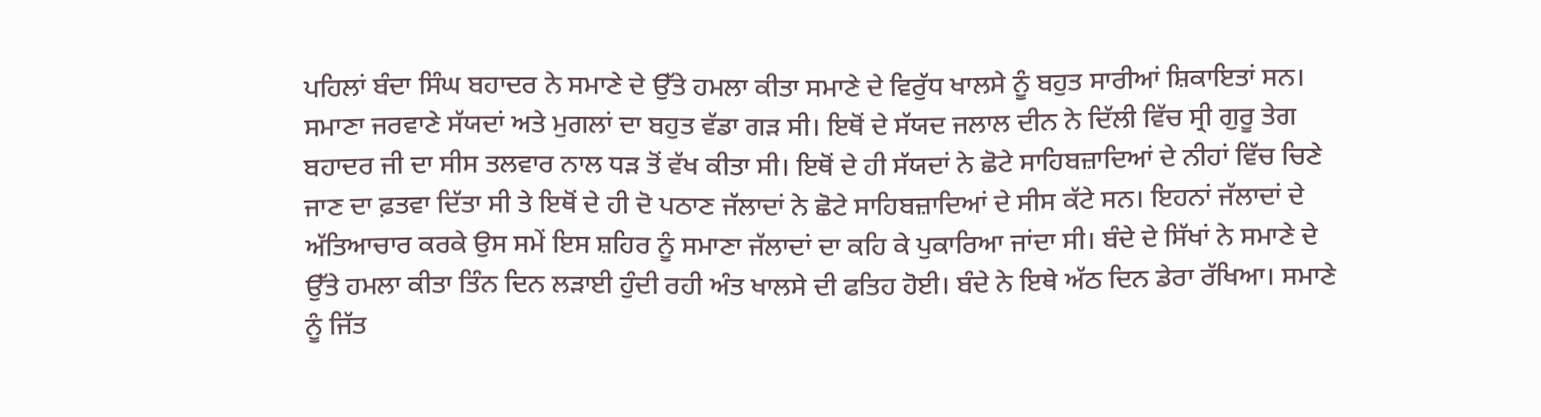ਪਹਿਲਾਂ ਬੰਦਾ ਸਿੰਘ ਬਹਾਦਰ ਨੇ ਸਮਾਣੇ ਦੇ ਉੱਤੇ ਹਮਲਾ ਕੀਤਾ ਸਮਾਣੇ ਦੇ ਵਿਰੁੱਧ ਖਾਲਸੇ ਨੂੰ ਬਹੁਤ ਸਾਰੀਆਂ ਸ਼ਿਕਾਇਤਾਂ ਸਨ। ਸਮਾਣਾ ਜਰਵਾਣੇ ਸੱਯਦਾਂ ਅਤੇ ਮੁਗਲਾਂ ਦਾ ਬਹੁਤ ਵੱਡਾ ਗੜ ਸੀ। ਇਥੋਂ ਦੇ ਸੱਯਦ ਜਲਾਲ ਦੀਨ ਨੇ ਦਿੱਲੀ ਵਿੱਚ ਸ੍ਰੀ ਗੁਰੂ ਤੇਗ ਬਹਾਦਰ ਜੀ ਦਾ ਸੀਸ ਤਲਵਾਰ ਨਾਲ ਧੜ ਤੋਂ ਵੱਖ ਕੀਤਾ ਸੀ। ਇਥੋਂ ਦੇ ਹੀ ਸੱਯਦਾਂ ਨੇ ਛੋਟੇ ਸਾਹਿਬਜ਼ਾਦਿਆਂ ਦੇ ਨੀਹਾਂ ਵਿੱਚ ਚਿਣੇ ਜਾਣ ਦਾ ਫ਼ਤਵਾ ਦਿੱਤਾ ਸੀ ਤੇ ਇਥੋਂ ਦੇ ਹੀ ਦੋ ਪਠਾਣ ਜੱਲਾਦਾਂ ਨੇ ਛੋਟੇ ਸਾਹਿਬਜ਼ਾਦਿਆਂ ਦੇ ਸੀਸ ਕੱਟੇ ਸਨ। ਇਹਨਾਂ ਜੱਲਾਦਾਂ ਦੇ ਅੱਤਿਆਚਾਰ ਕਰਕੇ ਉਸ ਸਮੇਂ ਇਸ ਸ਼ਹਿਰ ਨੂੰ ਸਮਾਣਾ ਜੱਲਾਦਾਂ ਦਾ ਕਹਿ ਕੇ ਪੁਕਾਰਿਆ ਜਾਂਦਾ ਸੀ। ਬੰਦੇ ਦੇ ਸਿੱਖਾਂ ਨੇ ਸਮਾਣੇ ਦੇ ਉੱਤੇ ਹਮਲਾ ਕੀਤਾ ਤਿੰਨ ਦਿਨ ਲੜਾਈ ਹੁੰਦੀ ਰਹੀ ਅੰਤ ਖਾਲਸੇ ਦੀ ਫਤਿਹ ਹੋਈ। ਬੰਦੇ ਨੇ ਇਥੇ ਅੱਠ ਦਿਨ ਡੇਰਾ ਰੱਖਿਆ। ਸਮਾਣੇ ਨੂੰ ਜਿੱਤ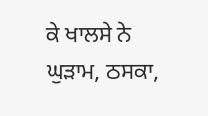ਕੇ ਖਾਲਸੇ ਨੇ ਘੁੜਾਮ, ਠਸਕਾ,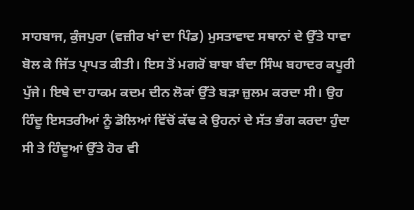ਸਾਹਬਾਜ, ਕੁੰਜਪੁਰਾ (ਵਜ਼ੀਰ ਖਾਂ ਦਾ ਪਿੰਡ) ਮੁਸਤਾਵਾਦ ਸਥਾਨਾਂ ਦੇ ਉੱਤੇ ਧਾਵਾ ਬੋਲ ਕੇ ਜਿੱਤ ਪ੍ਰਾਪਤ ਕੀਤੀ। ਇਸ ਤੋਂ ਮਗਰੋਂ ਬਾਬਾ ਬੰਦਾ ਸਿੰਘ ਬਹਾਦਰ ਕਪੂਰੀ ਪੁੱਜੇ। ਇਥੇ ਦਾ ਹਾਕਮ ਕਦਮ ਦੀਨ ਲੋਕਾਂ ਉੱਤੇ ਬੜਾ ਜ਼ੁਲਮ ਕਰਦਾ ਸੀ। ਉਹ ਹਿੰਦੂ ਇਸਤਰੀਆਂ ਨੂੰ ਡੋਲਿਆਂ ਵਿੱਚੋਂ ਕੱਢ ਕੇ ਉਹਨਾਂ ਦੇ ਸੱਤ ਭੰਗ ਕਰਦਾ ਹੁੰਦਾ ਸੀ ਤੇ ਹਿੰਦੂਆਂ ਉੱਤੇ ਹੋਰ ਵੀ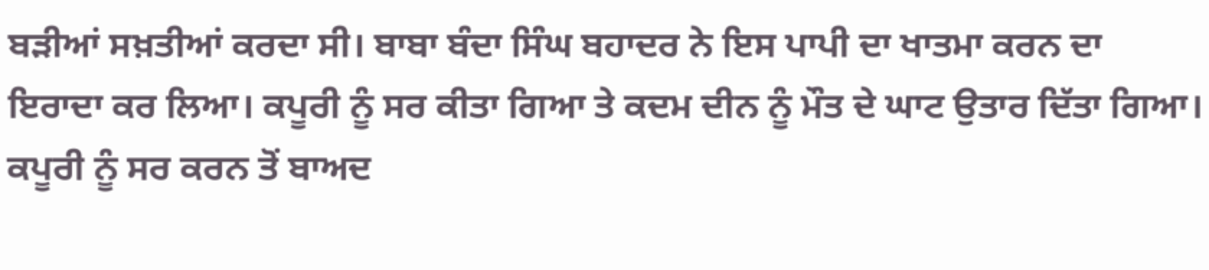ਬੜੀਆਂ ਸਖ਼ਤੀਆਂ ਕਰਦਾ ਸੀ। ਬਾਬਾ ਬੰਦਾ ਸਿੰਘ ਬਹਾਦਰ ਨੇ ਇਸ ਪਾਪੀ ਦਾ ਖਾਤਮਾ ਕਰਨ ਦਾ ਇਰਾਦਾ ਕਰ ਲਿਆ। ਕਪੂਰੀ ਨੂੰ ਸਰ ਕੀਤਾ ਗਿਆ ਤੇ ਕਦਮ ਦੀਨ ਨੂੰ ਮੌਤ ਦੇ ਘਾਟ ਉਤਾਰ ਦਿੱਤਾ ਗਿਆ। ਕਪੂਰੀ ਨੂੰ ਸਰ ਕਰਨ ਤੋਂ ਬਾਅਦ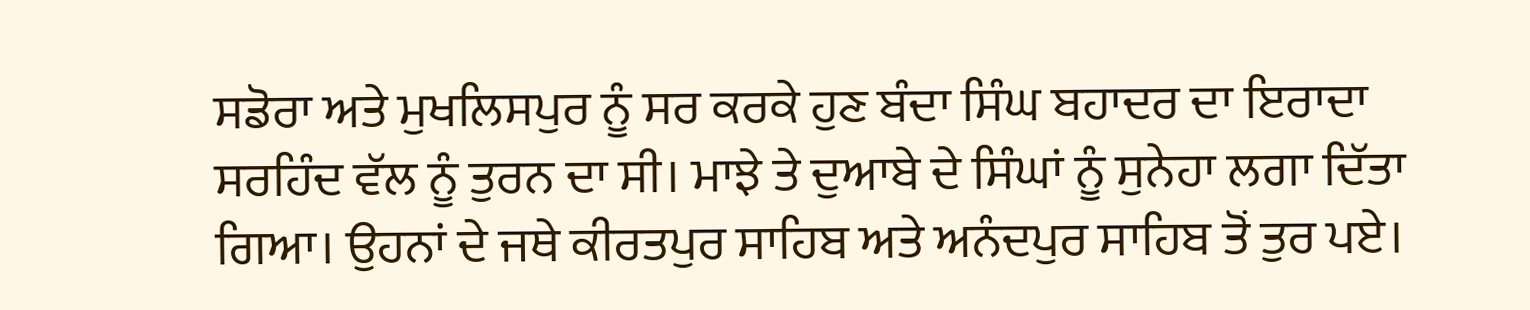ਸਡੋਰਾ ਅਤੇ ਮੁਖਲਿਸਪੁਰ ਨੂੰ ਸਰ ਕਰਕੇ ਹੁਣ ਬੰਦਾ ਸਿੰਘ ਬਹਾਦਰ ਦਾ ਇਰਾਦਾ ਸਰਹਿੰਦ ਵੱਲ ਨੂੰ ਤੁਰਨ ਦਾ ਸੀ। ਮਾਝੇ ਤੇ ਦੁਆਬੇ ਦੇ ਸਿੰਘਾਂ ਨੂੰ ਸੁਨੇਹਾ ਲਗਾ ਦਿੱਤਾ ਗਿਆ। ਉਹਨਾਂ ਦੇ ਜਥੇ ਕੀਰਤਪੁਰ ਸਾਹਿਬ ਅਤੇ ਅਨੰਦਪੁਰ ਸਾਹਿਬ ਤੋਂ ਤੁਰ ਪਏ।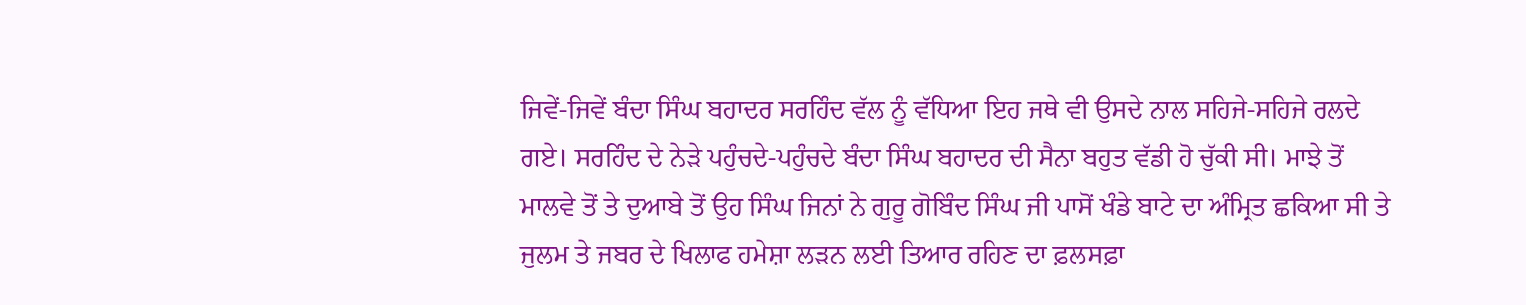ਜਿਵੇਂ-ਜਿਵੇਂ ਬੰਦਾ ਸਿੰਘ ਬਹਾਦਰ ਸਰਹਿੰਦ ਵੱਲ ਨੂੰ ਵੱਧਿਆ ਇਹ ਜਥੇ ਵੀ ਉਸਦੇ ਨਾਲ ਸਹਿਜੇ-ਸਹਿਜੇ ਰਲਦੇ ਗਏ। ਸਰਹਿੰਦ ਦੇ ਨੇੜੇ ਪਹੁੰਚਦੇ-ਪਹੁੰਚਦੇ ਬੰਦਾ ਸਿੰਘ ਬਹਾਦਰ ਦੀ ਸੈਨਾ ਬਹੁਤ ਵੱਡੀ ਹੋ ਚੁੱਕੀ ਸੀ। ਮਾਝੇ ਤੋਂ ਮਾਲਵੇ ਤੋਂ ਤੇ ਦੁਆਬੇ ਤੋਂ ਉਹ ਸਿੰਘ ਜਿਨਾਂ ਨੇ ਗੁਰੂ ਗੋਬਿੰਦ ਸਿੰਘ ਜੀ ਪਾਸੋਂ ਖੰਡੇ ਬਾਟੇ ਦਾ ਅੰਮ੍ਰਿਤ ਛਕਿਆ ਸੀ ਤੇ ਜੁਲਮ ਤੇ ਜਬਰ ਦੇ ਖਿਲਾਫ ਹਮੇਸ਼ਾ ਲੜਨ ਲਈ ਤਿਆਰ ਰਹਿਣ ਦਾ ਫ਼ਲਸਫ਼ਾ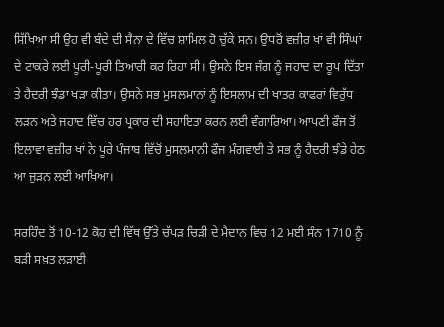ਸਿੱਖਿਆ ਸੀ ਉਹ ਵੀ ਬੰਦੇ ਦੀ ਸੈਨਾ ਦੇ ਵਿੱਚ ਸ਼ਾਮਿਲ ਹੋ ਚੁੱਕੇ ਸਨ। ਉਧਰੋਂ ਵਜ਼ੀਰ ਖਾਂ ਵੀ ਸਿੰਘਾਂ ਦੇ ਟਾਕਰੇ ਲਈ ਪੂਰੀ-ਪੂਰੀ ਤਿਆਰੀ ਕਰ ਰਿਹਾ ਸੀ। ਉਸਨੇ ਇਸ ਜੰਗ ਨੂੰ ਜਹਾਦ ਦਾ ਰੂਪ ਦਿੱਤਾ ਤੇ ਹੈਦਰੀ ਝੰਡਾ ਖੜਾ ਕੀਤਾ। ਉਸਨੇ ਸਭ ਮੁਸਲਮਾਨਾਂ ਨੂੰ ਇਸਲਾਮ ਦੀ ਖਾਤਰ ਕਾਫਰਾਂ ਵਿਰੁੱਧ ਲੜਨ ਅਤੇ ਜਹਾਦ ਵਿੱਚ ਹਰ ਪ੍ਰਕਾਰ ਦੀ ਸਹਾਇਤਾ ਕਰਨ ਲਈ ਵੰਗਾਰਿਆ। ਆਪਣੀ ਫੌਜ ਤੋਂ ਇਲਾਵਾ ਵਜ਼ੀਰ ਖਾਂ ਨੇ ਪੂਰੇ ਪੰਜਾਬ ਵਿੱਚੋਂ ਮੁਸਲਮਾਨੀ ਫੌਜ ਮੰਗਵਾਈ ਤੇ ਸਭ ਨੂੰ ਹੈਦਰੀ ਝੰਡੇ ਹੇਠ ਆ ਜੁੜਨ ਲਈ ਆਖਿਆ।

ਸਰਹਿੰਦ ਤੋਂ 10-12 ਕੋਹ ਦੀ ਵਿੱਥ ਉੱਤੇ ਚੱਪੜ ਚਿੜੀ ਦੇ ਮੈਦਾਨ ਵਿਚ 12 ਮਈ ਸੰਨ 1710 ਨੂੰ ਬੜੀ ਸਖ਼ਤ ਲੜਾਈ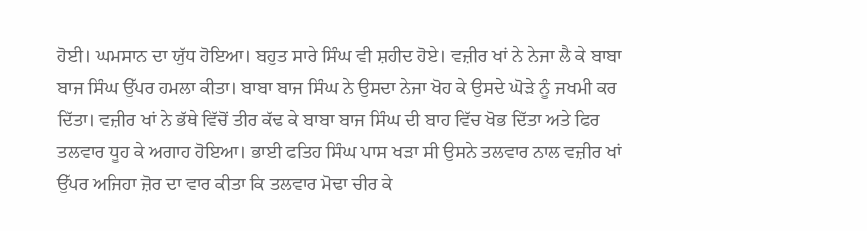ਹੋਈ। ਘਮਸਾਨ ਦਾ ਯੁੱਧ ਹੋਇਆ। ਬਹੁਤ ਸਾਰੇ ਸਿੰਘ ਵੀ ਸ਼ਹੀਦ ਹੋਏ। ਵਜ਼ੀਰ ਖਾਂ ਨੇ ਨੇਜਾ ਲੈ ਕੇ ਬਾਬਾ ਬਾਜ ਸਿੰਘ ਉੱਪਰ ਹਮਲਾ ਕੀਤਾ। ਬਾਬਾ ਬਾਜ ਸਿੰਘ ਨੇ ਉਸਦਾ ਨੇਜਾ ਖੋਹ ਕੇ ਉਸਦੇ ਘੋੜੇ ਨੂੰ ਜਖਮੀ ਕਰ ਦਿੱਤਾ। ਵਜ਼ੀਰ ਖਾਂ ਨੇ ਭੱਥੇ ਵਿੱਚੋਂ ਤੀਰ ਕੱਢ ਕੇ ਬਾਬਾ ਬਾਜ ਸਿੰਘ ਦੀ ਬਾਹ ਵਿੱਚ ਖੋਭ ਦਿੱਤਾ ਅਤੇ ਫਿਰ ਤਲਵਾਰ ਧੂਹ ਕੇ ਅਗਾਹ ਹੋਇਆ। ਭਾਈ ਫਤਿਹ ਸਿੰਘ ਪਾਸ ਖੜਾ ਸੀ ਉਸਨੇ ਤਲਵਾਰ ਨਾਲ ਵਜ਼ੀਰ ਖਾਂ ਉੱਪਰ ਅਜਿਹਾ ਜ਼ੋਰ ਦਾ ਵਾਰ ਕੀਤਾ ਕਿ ਤਲਵਾਰ ਮੋਢਾ ਚੀਰ ਕੇ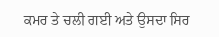ਕਮਰ ਤੇ ਚਲੀ ਗਈ ਅਤੇ ਉਸਦਾ ਸਿਰ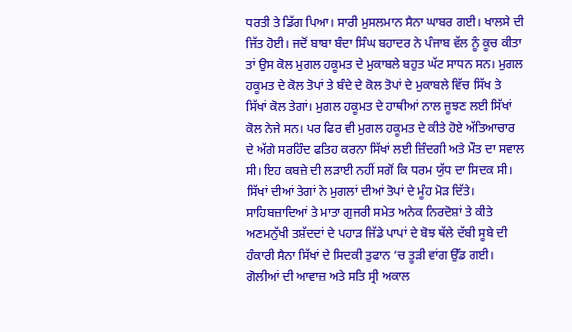ਧਰਤੀ ਤੇ ਡਿੱਗ ਪਿਆ। ਸਾਰੀ ਮੁਸਲਮਾਨ ਸੈਨਾ ਘਾਬਰ ਗਈ। ਖਾਲਸੇ ਦੀ ਜਿੱਤ ਹੋਈ। ਜਦੋਂ ਬਾਬਾ ਬੰਦਾ ਸਿੰਘ ਬਹਾਦਰ ਨੇ ਪੰਜਾਬ ਵੱਲ ਨੂੰ ਕੂਚ ਕੀਤਾ ਤਾਂ ਉਸ ਕੋਲ ਮੁਗਲ ਹਕੂਮਤ ਦੇ ਮੁਕਾਬਲੇ ਬਹੁਤ ਘੱਟ ਸਾਧਨ ਸਨ। ਮੁਗਲ ਹਕੂਮਤ ਦੇ ਕੋਲ ਤੋਪਾਂ ਤੇ ਬੰਦੇ ਦੇ ਕੋਲ ਤੋਪਾਂ ਦੇ ਮੁਕਾਬਲੇ ਵਿੱਚ ਸਿੱਖ ਤੇ ਸਿੱਖਾਂ ਕੋਲ ਤੇਗਾਂ। ਮੁਗਲ ਹਕੂਮਤ ਦੇ ਹਾਥੀਆਂ ਨਾਲ ਜੂਝਣ ਲਈ ਸਿੱਖਾਂ ਕੋਲ ਨੇਜੇ ਸਨ। ਪਰ ਫਿਰ ਵੀ ਮੁਗਲ ਹਕੂਮਤ ਦੇ ਕੀਤੇ ਹੋਏ ਅੱਤਿਆਚਾਰ ਦੇ ਅੱਗੇ ਸਰਹਿੰਦ ਫਤਿਹ ਕਰਨਾ ਸਿੱਖਾਂ ਲਈ ਜ਼ਿੰਦਗੀ ਅਤੇ ਮੌਤ ਦਾ ਸਵਾਲ ਸੀ। ਇਹ ਕਬਜ਼ੇ ਦੀ ਲੜਾਈ ਨਹੀਂ ਸਗੋਂ ਕਿ ਧਰਮ ਯੁੱਧ ਦਾ ਸਿਦਕ ਸੀ। ਸਿੱਖਾਂ ਦੀਆਂ ਤੇਗਾਂ ਨੇ ਮੁਗਲਾਂ ਦੀਆਂ ਤੋਪਾਂ ਦੇ ਮੂੰਹ ਮੋੜ ਦਿੱਤੇ। ਸਾਹਿਬਜ਼ਾਦਿਆਂ ਤੇ ਮਾਤਾ ਗੁਜਰੀ ਸਮੇਤ ਅਨੇਕ ਨਿਰਦੋਸ਼ਾਂ ਤੇ ਕੀਤੇ ਅਣਮਨੁੱਖੀ ਤਸ਼ੱਦਦਾਂ ਦੇ ਪਹਾੜ ਜਿੱਡੇ ਪਾਪਾਂ ਦੇ ਬੋਝ ਥੱਲੇ ਦੱਬੀ ਸੂਬੇ ਦੀ ਹੰਕਾਰੀ ਸੈਨਾ ਸਿੱਖਾਂ ਦੇ ਸਿਦਕੀ ਤੁਫਾਨ ‘ਚ ਤੂੜੀ ਵਾਂਗ ਉੱਡ ਗਈ। ਗੋਲੀਆਂ ਦੀ ਆਵਾਜ਼ ਅਤੇ ਸਤਿ ਸ੍ਰੀ ਅਕਾਲ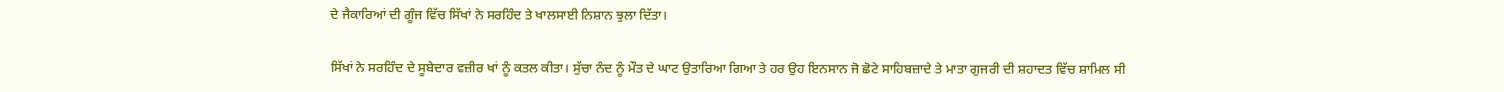ਦੇ ਜੈਕਾਰਿਆਂ ਦੀ ਗੂੰਜ ਵਿੱਚ ਸਿੱਖਾਂ ਨੇ ਸਰਹਿੰਦ ਤੇ ਖਾਲਸਾਈ ਨਿਸ਼ਾਨ ਝੁਲਾ ਦਿੱਤਾ।

ਸਿੱਖਾਂ ਨੇ ਸਰਹਿੰਦ ਦੇ ਸੂਬੇਦਾਰ ਵਜ਼ੀਰ ਖਾਂ ਨੂੰ ਕਤਲ ਕੀਤਾ। ਸੁੱਚਾ ਨੰਦ ਨੂੰ ਮੌਤ ਦੇ ਘਾਟ ਉਤਾਰਿਆ ਗਿਆ ਤੇ ਹਰ ਉਹ ਇਨਸਾਨ ਜੋ ਛੋਟੇ ਸਾਹਿਬਜ਼ਾਦੇ ਤੇ ਮਾਤਾ ਗੁਜਰੀ ਦੀ ਸ਼ਹਾਦਤ ਵਿੱਚ ਸ਼ਾਮਿਲ ਸੀ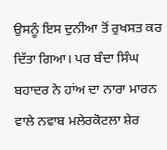ਉਸਨੂੰ ਇਸ ਦੁਨੀਆ ਤੋਂ ਰੁਖਸਤ ਕਰ ਦਿੱਤਾ ਗਿਆ। ਪਰ ਬੰਦਾ ਸਿੰਘ ਬਹਾਦਰ ਨੇ ਹਾਂਅ ਦਾ ਨਾਰਾ ਮਾਰਨ ਵਾਲੇ ਨਵਾਬ ਮਲੇਰਕੋਟਲਾ ਸ਼ੇਰ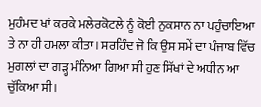ਮੁਹੰਮਦ ਖਾਂ ਕਰਕੇ ਮਲੇਰਕੋਟਲੇ ਨੂੰ ਕੋਈ ਨੁਕਸਾਨ ਨਾ ਪਹੁੰਚਾਇਆ ਤੇ ਨਾ ਹੀ ਹਮਲਾ ਕੀਤਾ। ਸਰਹਿੰਦ ਜੋ ਕਿ ਉਸ ਸਮੇਂ ਦਾ ਪੰਜਾਬ ਵਿੱਚ ਮੁਗਲਾਂ ਦਾ ਗੜ੍ਹ ਮੰਨਿਆ ਗਿਆ ਸੀ ਹੁਣ ਸਿੱਖਾਂ ਦੇ ਅਧੀਨ ਆ ਚੁੱਕਿਆ ਸੀ।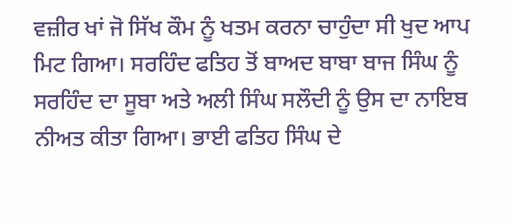ਵਜ਼ੀਰ ਖਾਂ ਜੋ ਸਿੱਖ ਕੌਮ ਨੂੰ ਖਤਮ ਕਰਨਾ ਚਾਹੁੰਦਾ ਸੀ ਖੁਦ ਆਪ ਮਿਟ ਗਿਆ। ਸਰਹਿੰਦ ਫਤਿਹ ਤੋਂ ਬਾਅਦ ਬਾਬਾ ਬਾਜ ਸਿੰਘ ਨੂੰ ਸਰਹਿੰਦ ਦਾ ਸੂਬਾ ਅਤੇ ਅਲੀ ਸਿੰਘ ਸਲੌਦੀ ਨੂੰ ਉਸ ਦਾ ਨਾਇਬ ਨੀਅਤ ਕੀਤਾ ਗਿਆ। ਭਾਈ ਫਤਿਹ ਸਿੰਘ ਦੇ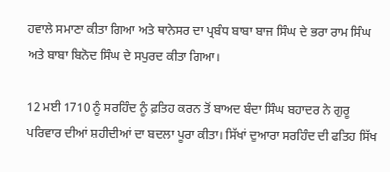ਹਵਾਲੇ ਸਮਾਣਾ ਕੀਤਾ ਗਿਆ ਅਤੇ ਥਾਨੇਸਰ ਦਾ ਪ੍ਰਬੰਧ ਬਾਬਾ ਬਾਜ ਸਿੰਘ ਦੇ ਭਰਾ ਰਾਮ ਸਿੰਘ ਅਤੇ ਬਾਬਾ ਬਿਨੋਦ ਸਿੰਘ ਦੇ ਸਪੁਰਦ ਕੀਤਾ ਗਿਆ।

12 ਮਈ 1710 ਨੂੰ ਸਰਹਿੰਦ ਨੂੰ ਫ਼ਤਿਹ ਕਰਨ ਤੋਂ ਬਾਅਦ ਬੰਦਾ ਸਿੰਘ ਬਹਾਦਰ ਨੇ ਗੁਰੂ ਪਰਿਵਾਰ ਦੀਆਂ ਸ਼ਹੀਦੀਆਂ ਦਾ ਬਦਲਾ ਪੂਰਾ ਕੀਤਾ। ਸਿੱਖਾਂ ਦੁਆਰਾ ਸਰਹਿੰਦ ਦੀ ਫਤਿਹ ਸਿੱਖ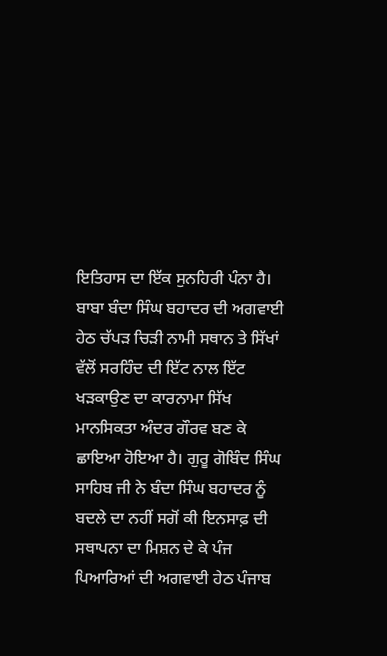ਇਤਿਹਾਸ ਦਾ ਇੱਕ ਸੁਨਹਿਰੀ ਪੰਨਾ ਹੈ। ਬਾਬਾ ਬੰਦਾ ਸਿੰਘ ਬਹਾਦਰ ਦੀ ਅਗਵਾਈ ਹੇਠ ਚੱਪੜ ਚਿੜੀ ਨਾਮੀ ਸਥਾਨ ਤੇ ਸਿੱਖਾਂ ਵੱਲੋਂ ਸਰਹਿੰਦ ਦੀ ਇੱਟ ਨਾਲ ਇੱਟ ਖੜਕਾਉਣ ਦਾ ਕਾਰਨਾਮਾ ਸਿੱਖ ਮਾਨਸਿਕਤਾ ਅੰਦਰ ਗੌਰਵ ਬਣ ਕੇ ਛਾਇਆ ਹੋਇਆ ਹੈ। ਗੁਰੂ ਗੋਬਿੰਦ ਸਿੰਘ ਸਾਹਿਬ ਜੀ ਨੇ ਬੰਦਾ ਸਿੰਘ ਬਹਾਦਰ ਨੂੰ ਬਦਲੇ ਦਾ ਨਹੀਂ ਸਗੋਂ ਕੀ ਇਨਸਾਫ਼ ਦੀ ਸਥਾਪਨਾ ਦਾ ਮਿਸ਼ਨ ਦੇ ਕੇ ਪੰਜ ਪਿਆਰਿਆਂ ਦੀ ਅਗਵਾਈ ਹੇਠ ਪੰਜਾਬ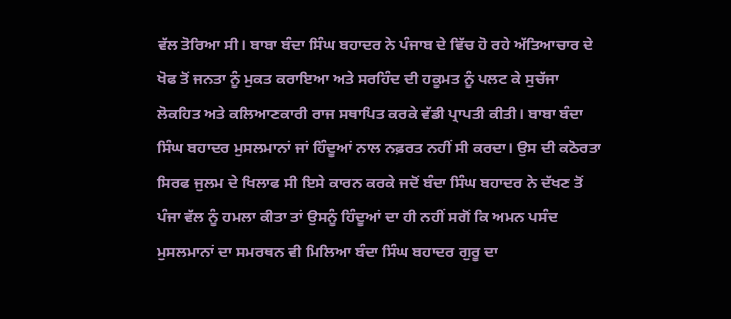ਵੱਲ ਤੋਰਿਆ ਸੀ। ਬਾਬਾ ਬੰਦਾ ਸਿੰਘ ਬਹਾਦਰ ਨੇ ਪੰਜਾਬ ਦੇ ਵਿੱਚ ਹੋ ਰਹੇ ਅੱਤਿਆਚਾਰ ਦੇ ਖੋਫ ਤੋਂ ਜਨਤਾ ਨੂੰ ਮੁਕਤ ਕਰਾਇਆ ਅਤੇ ਸਰਹਿੰਦ ਦੀ ਹਕੂਮਤ ਨੂੰ ਪਲਟ ਕੇ ਸੁਚੱਜਾ ਲੋਕਹਿਤ ਅਤੇ ਕਲਿਆਣਕਾਰੀ ਰਾਜ ਸਥਾਪਿਤ ਕਰਕੇ ਵੱਡੀ ਪ੍ਰਾਪਤੀ ਕੀਤੀ। ਬਾਬਾ ਬੰਦਾ ਸਿੰਘ ਬਹਾਦਰ ਮੁਸਲਮਾਨਾਂ ਜਾਂ ਹਿੰਦੂਆਂ ਨਾਲ ਨਫ਼ਰਤ ਨਹੀਂ ਸੀ ਕਰਦਾ। ਉਸ ਦੀ ਕਠੋਰਤਾ ਸਿਰਫ ਜੁਲਮ ਦੇ ਖਿਲਾਫ ਸੀ ਇਸੇ ਕਾਰਨ ਕਰਕੇ ਜਦੋਂ ਬੰਦਾ ਸਿੰਘ ਬਹਾਦਰ ਨੇ ਦੱਖਣ ਤੋਂ ਪੰਜਾ ਵੱਲ ਨੂੰ ਹਮਲਾ ਕੀਤਾ ਤਾਂ ਉਸਨੂੰ ਹਿੰਦੂਆਂ ਦਾ ਹੀ ਨਹੀਂ ਸਗੋਂ ਕਿ ਅਮਨ ਪਸੰਦ ਮੁਸਲਮਾਨਾਂ ਦਾ ਸਮਰਥਨ ਵੀ ਮਿਲਿਆ ਬੰਦਾ ਸਿੰਘ ਬਹਾਦਰ ਗੁਰੂ ਦਾ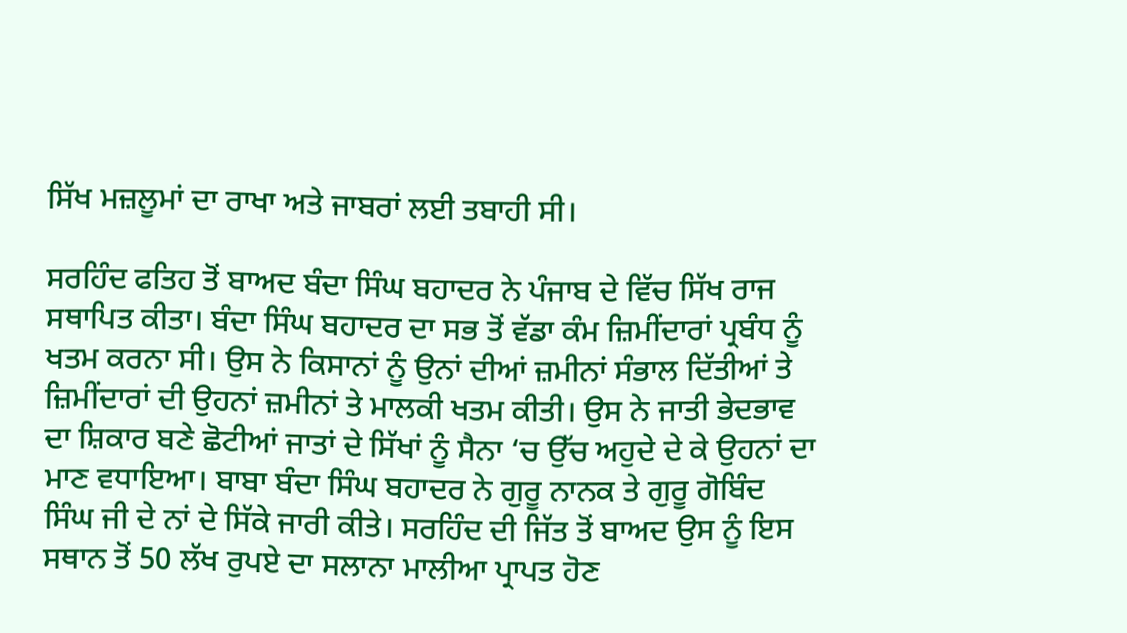ਸਿੱਖ ਮਜ਼ਲੂਮਾਂ ਦਾ ਰਾਖਾ ਅਤੇ ਜਾਬਰਾਂ ਲਈ ਤਬਾਹੀ ਸੀ।

ਸਰਹਿੰਦ ਫਤਿਹ ਤੋਂ ਬਾਅਦ ਬੰਦਾ ਸਿੰਘ ਬਹਾਦਰ ਨੇ ਪੰਜਾਬ ਦੇ ਵਿੱਚ ਸਿੱਖ ਰਾਜ ਸਥਾਪਿਤ ਕੀਤਾ। ਬੰਦਾ ਸਿੰਘ ਬਹਾਦਰ ਦਾ ਸਭ ਤੋਂ ਵੱਡਾ ਕੰਮ ਜ਼ਿਮੀਂਦਾਰਾਂ ਪ੍ਰਬੰਧ ਨੂੰ ਖਤਮ ਕਰਨਾ ਸੀ। ਉਸ ਨੇ ਕਿਸਾਨਾਂ ਨੂੰ ਉਨਾਂ ਦੀਆਂ ਜ਼ਮੀਨਾਂ ਸੰਭਾਲ ਦਿੱਤੀਆਂ ਤੇ ਜ਼ਿਮੀਂਦਾਰਾਂ ਦੀ ਉਹਨਾਂ ਜ਼ਮੀਨਾਂ ਤੇ ਮਾਲਕੀ ਖਤਮ ਕੀਤੀ। ਉਸ ਨੇ ਜਾਤੀ ਭੇਦਭਾਵ ਦਾ ਸ਼ਿਕਾਰ ਬਣੇ ਛੋਟੀਆਂ ਜਾਤਾਂ ਦੇ ਸਿੱਖਾਂ ਨੂੰ ਸੈਨਾ ‘ਚ ਉੱਚ ਅਹੁਦੇ ਦੇ ਕੇ ਉਹਨਾਂ ਦਾ ਮਾਣ ਵਧਾਇਆ। ਬਾਬਾ ਬੰਦਾ ਸਿੰਘ ਬਹਾਦਰ ਨੇ ਗੁਰੂ ਨਾਨਕ ਤੇ ਗੁਰੂ ਗੋਬਿੰਦ ਸਿੰਘ ਜੀ ਦੇ ਨਾਂ ਦੇ ਸਿੱਕੇ ਜਾਰੀ ਕੀਤੇ। ਸਰਹਿੰਦ ਦੀ ਜਿੱਤ ਤੋਂ ਬਾਅਦ ਉਸ ਨੂੰ ਇਸ ਸਥਾਨ ਤੋਂ 50 ਲੱਖ ਰੁਪਏ ਦਾ ਸਲਾਨਾ ਮਾਲੀਆ ਪ੍ਰਾਪਤ ਹੋਣ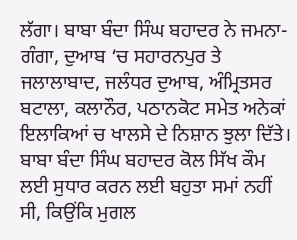ਲੱਗਾ। ਬਾਬਾ ਬੰਦਾ ਸਿੰਘ ਬਹਾਦਰ ਨੇ ਜਮਨਾ-ਗੰਗਾ, ਦੁਆਬ ‘ਚ ਸਹਾਰਨਪੁਰ ਤੇ ਜਲਾਲਾਬਾਦ, ਜਲੰਧਰ ਦੁਆਬ, ਅੰਮ੍ਰਿਤਸਰ ਬਟਾਲਾ, ਕਲਾਨੌਰ, ਪਠਾਨਕੋਟ ਸਮੇਤ ਅਨੇਕਾਂ ਇਲਾਕਿਆਂ ਚ ਖਾਲਸੇ ਦੇ ਨਿਸ਼ਾਨ ਝੁਲਾ ਦਿੱਤੇ। ਬਾਬਾ ਬੰਦਾ ਸਿੰਘ ਬਹਾਦਰ ਕੋਲ ਸਿੱਖ ਕੌਮ ਲਈ ਸੁਧਾਰ ਕਰਨ ਲਈ ਬਹੁਤਾ ਸਮਾਂ ਨਹੀਂ ਸੀ, ਕਿਉਂਕਿ ਮੁਗਲ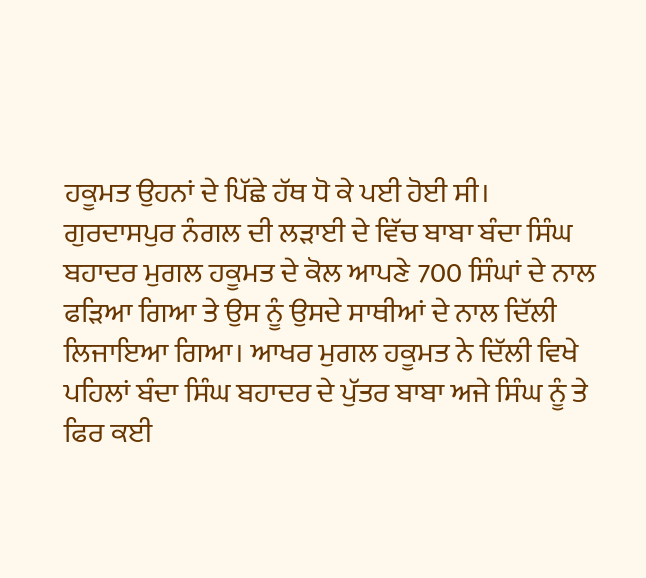ਹਕੂਮਤ ਉਹਨਾਂ ਦੇ ਪਿੱਛੇ ਹੱਥ ਧੋ ਕੇ ਪਈ ਹੋਈ ਸੀ। ਗੁਰਦਾਸਪੁਰ ਨੰਗਲ ਦੀ ਲੜਾਈ ਦੇ ਵਿੱਚ ਬਾਬਾ ਬੰਦਾ ਸਿੰਘ ਬਹਾਦਰ ਮੁਗਲ ਹਕੂਮਤ ਦੇ ਕੋਲ ਆਪਣੇ 700 ਸਿੰਘਾਂ ਦੇ ਨਾਲ ਫੜਿਆ ਗਿਆ ਤੇ ਉਸ ਨੂੰ ਉਸਦੇ ਸਾਥੀਆਂ ਦੇ ਨਾਲ ਦਿੱਲੀ ਲਿਜਾਇਆ ਗਿਆ। ਆਖਰ ਮੁਗਲ ਹਕੂਮਤ ਨੇ ਦਿੱਲੀ ਵਿਖੇ ਪਹਿਲਾਂ ਬੰਦਾ ਸਿੰਘ ਬਹਾਦਰ ਦੇ ਪੁੱਤਰ ਬਾਬਾ ਅਜੇ ਸਿੰਘ ਨੂੰ ਤੇ ਫਿਰ ਕਈ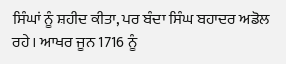ਸਿੰਘਾਂ ਨੂੰ ਸ਼ਹੀਦ ਕੀਤਾ, ਪਰ ਬੰਦਾ ਸਿੰਘ ਬਹਾਦਰ ਅਡੋਲ ਰਹੇ। ਆਖਰ ਜੂਨ 1716 ਨੂੰ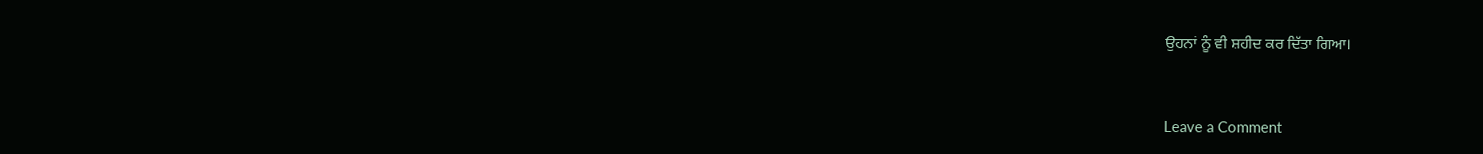ਉਹਨਾਂ ਨੂੰ ਵੀ ਸ਼ਹੀਦ ਕਰ ਦਿੱਤਾ ਗਿਆ।



Leave a Comment